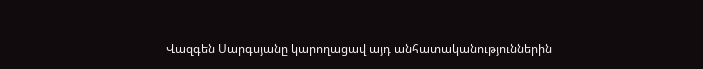Վազգեն Սարգսյանը կարողացավ այդ անհատականություններին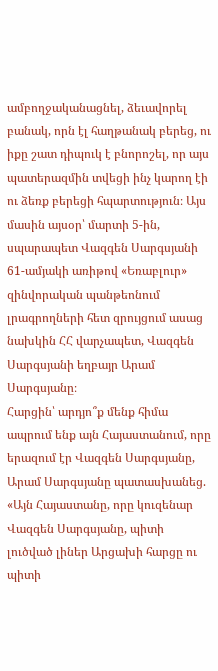ամբողջականացնել, ձեւավորել բանակ, որն էլ հաղթանակ բերեց, ու իքը շատ դիպուկ է բնորոշել, որ այս պատերազմին տվեցի ինչ կարող էի ու ձեռք բերեցի հպարտություն։ Այս մասին այսօր՝ մարտի 5-ին, սպարապետ Վազգեն Սարգսյանի 61-ամյակի առիթով «Եռաբլուր» զինվորական պանթեոնում լրագրողների հետ զրույցում ասաց նախկին ՀՀ վարչապետ, Վազգեն Սարգսյանի եղբայր Արամ Սարգսյանը։
Հարցին՝ արդյո՞ք մենք հիմա ապրում ենք այն Հայաստանում, որը երազում էր Վազգեն Սարգսյանը, Արամ Սարգսյանը պատասխանեց.
«Այն Հայաստանը, որը կուզենար Վազգեն Սարգսյանը, պիտի լուծված լիներ Արցախի հարցը ու պիտի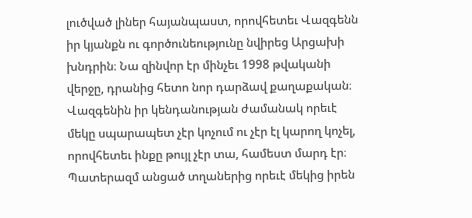լուծված լիներ հայանպաստ, որովհետեւ Վազգենն իր կյանքն ու գործունեությունը նվիրեց Արցախի խնդրին։ Նա զինվոր էր մինչեւ 1998 թվականի վերջը, դրանից հետո նոր դարձավ քաղաքական։ Վազգենին իր կենդանության ժամանակ որեւէ մեկը սպարապետ չէր կոչում ու չէր էլ կարող կոչել, որովհետեւ ինքը թույլ չէր տա, համեստ մարդ էր։ Պատերազմ անցած տղաներից որեւէ մեկից իրեն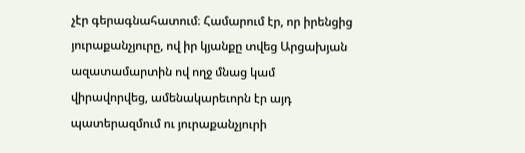չէր գերագնահատում։ Համարում էր, որ իրենցից յուրաքանչյուրը, ով իր կյանքը տվեց Արցախյան ազատամարտին ով ողջ մնաց կամ վիրավորվեց, ամենակարեւորն էր այդ պատերազմում ու յուրաքանչյուրի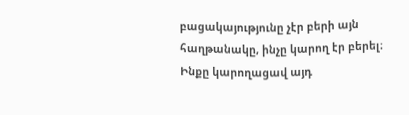բացակայությունը չէր բերի այն հաղթանակը, ինչը կարող էր բերել։ Ինքը կարողացավ այդ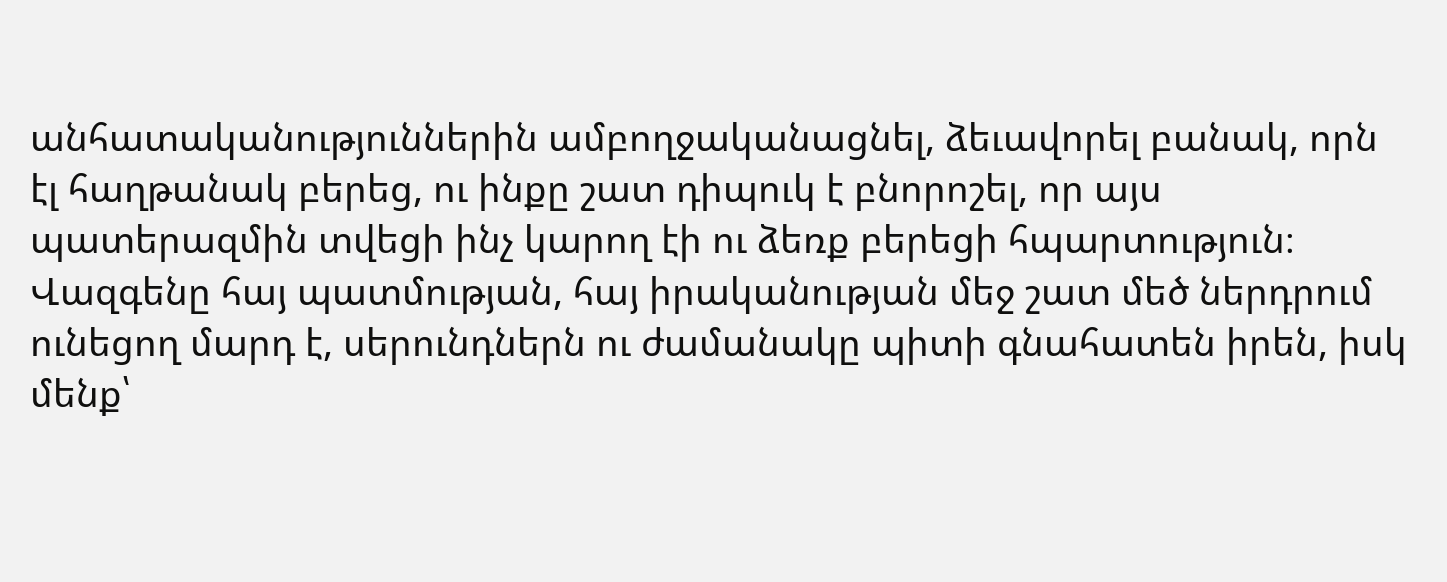անհատականություններին ամբողջականացնել, ձեւավորել բանակ, որն էլ հաղթանակ բերեց, ու ինքը շատ դիպուկ է բնորոշել, որ այս պատերազմին տվեցի ինչ կարող էի ու ձեռք բերեցի հպարտություն։ Վազգենը հայ պատմության, հայ իրականության մեջ շատ մեծ ներդրում ունեցող մարդ է, սերունդներն ու ժամանակը պիտի գնահատեն իրեն, իսկ մենք՝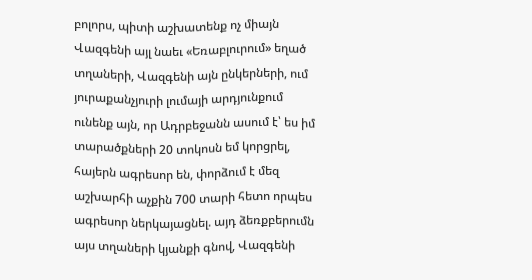բոլորս, պիտի աշխատենք ոչ միայն Վազգենի այլ նաեւ «Եռաբլուրում» եղած տղաների, Վազգենի այն ընկերների, ում յուրաքանչյուրի լումայի արդյունքում ունենք այն, որ Ադրբեջանն ասում է՝ ես իմ տարածքների 20 տոկոսն եմ կորցրել, հայերն ագրեսոր են, փորձում է մեզ աշխարհի աչքին 700 տարի հետո որպես ագրեսոր ներկայացնել. այդ ձեռքբերումն այս տղաների կյանքի գնով, Վազգենի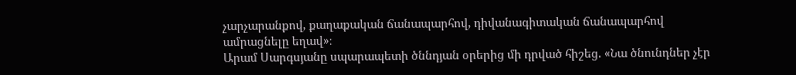չարչարանքով, քաղաքական ճանապարհով, դիվանագիտական ճանապարհով ամրացնելը եղավ»։
Արամ Սարգսյանը սպարապետի ծննդյան օրերից մի դրված հիշեց. «Նա ծնունդներ չէր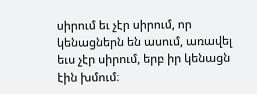սիրում եւ չէր սիրում, որ կենացներն են ասում, առավել եւս չէր սիրում, երբ իր կենացն էին խմում։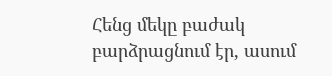Հենց մեկը բաժակ բարձրացնում էր, ասում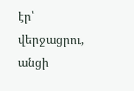էր՝ վերջացրու, անցի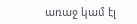առաջ կամ էլ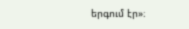երգում էր»։